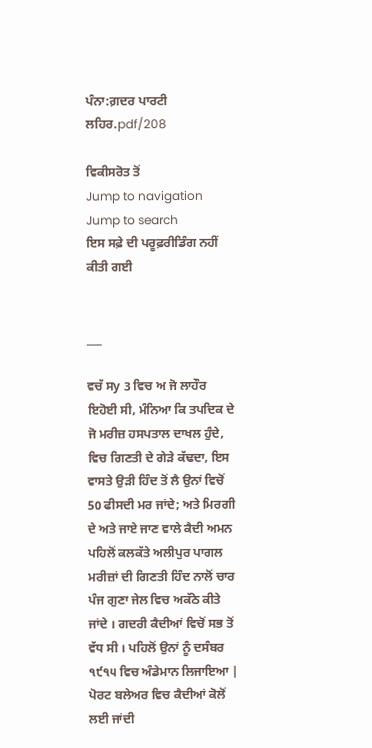ਪੰਨਾ:ਗ਼ਦਰ ਪਾਰਟੀ ਲਹਿਰ.pdf/208

ਵਿਕੀਸਰੋਤ ਤੋਂ
Jump to navigation Jump to search
ਇਸ ਸਫ਼ੇ ਦੀ ਪਰੂਫ਼ਰੀਡਿੰਗ ਨਹੀਂ ਕੀਤੀ ਗਈ


___

ਵਚੱ ਸy 3 ਵਿਚ ਅ ਜੋ ਲਾਹੌਰ ਇਹੋਈ ਸੀ, ਮੰਨਿਆ ਕਿ ਤਪਦਿਕ ਦੇ ਜੋ ਮਰੀਜ਼ ਹਸਪਤਾਲ ਦਾਖਲ ਹੁੰਦੇ, ਵਿਚ ਗਿਣਤੀ ਦੇ ਗੇੜੇ ਕੱਢਦਾ, ਇਸ ਵਾਸਤੇ ਉੜੀ ਹਿੰਦ ਤੋਂ ਲੈ ਉਨਾਂ ਵਿਚੋਂ 50 ਫੀਸਦੀ ਮਰ ਜਾਂਦੇ; ਅਤੇ ਮਿਰਗੀ ਦੇ ਅਤੇ ਜਾਏ ਜਾਣ ਵਾਲੇ ਕੈਦੀ ਅਮਨ ਪਹਿਲੋਂ ਕਲਕੱਤੇ ਅਲੀਪੁਰ ਪਾਗਲ ਮਰੀਜ਼ਾਂ ਦੀ ਗਿਣਤੀ ਹਿੰਦ ਨਾਲੋਂ ਚਾਰ ਪੰਜ ਗੁਣਾ ਜੇਲ ਵਿਚ ਅਕੱਠੇ ਕੀਤੇ ਜਾਂਦੇ । ਗਦਰੀ ਕੈਦੀਆਂ ਵਿਚੋਂ ਸਭ ਤੋਂ ਵੱਧ ਸੀ । ਪਹਿਲੋਂ ਉਨਾਂ ਨੂੰ ਦਸੰਬਰ ੧੯੧੫ ਵਿਚ ਅੰਡੇਮਾਨ ਲਿਜਾਇਆ | ਪੋਰਟ ਬਲੇਅਰ ਵਿਚ ਕੈਦੀਆਂ ਕੋਲੋਂ ਲਈ ਜਾਂਦੀ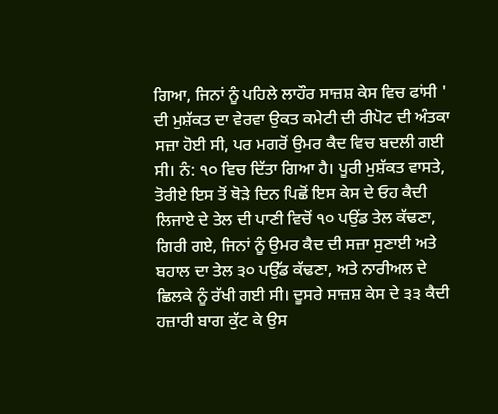ਗਿਆ, ਜਿਨਾਂ ਨੂੰ ਪਹਿਲੇ ਲਾਹੌਰ ਸਾਜ਼ਸ਼ ਕੇਸ ਵਿਚ ਫਾਂਸੀ ' ਦੀ ਮੁਸ਼ੱਕਤ ਦਾ ਵੇਰਵਾ ਉਕਤ ਕਮੇਟੀ ਦੀ ਰੀਪੋਟ ਦੀ ਅੰਤਕਾ ਸਜ਼ਾ ਹੋਈ ਸੀ, ਪਰ ਮਗਰੋਂ ਉਮਰ ਕੈਦ ਵਿਚ ਬਦਲੀ ਗਈ ਸੀ। ਨੰ: ੧੦ ਵਿਚ ਦਿੱਤਾ ਗਿਆ ਹੈ। ਪੂਰੀ ਮੁਸ਼ੱਕਤ ਵਾਸਤੇ, ਤੋਰੀਏ ਇਸ ਤੋਂ ਥੋੜੇ ਦਿਨ ਪਿਛੋਂ ਇਸ ਕੇਸ ਦੇ ਓਹ ਕੈਦੀ ਲਿਜਾਏ ਦੇ ਤੇਲ ਦੀ ਪਾਣੀ ਵਿਚੋਂ ੧੦ ਪਉਂਡ ਤੇਲ ਕੱਢਣਾ, ਗਿਰੀ ਗਏ, ਜਿਨਾਂ ਨੂੰ ਉਮਰ ਕੈਦ ਦੀ ਸਜ਼ਾ ਸੁਣਾਈ ਅਤੇ ਬਹਾਲ ਦਾ ਤੇਲ ੩੦ ਪਉੱਡ ਕੱਢਣਾ, ਅਤੇ ਨਾਰੀਅਲ ਦੇ ਛਿਲਕੇ ਨੂੰ ਰੱਖੀ ਗਈ ਸੀ। ਦੂਸਰੇ ਸਾਜ਼ਸ਼ ਕੇਸ ਦੇ ੩੩ ਕੈਦੀ ਹਜ਼ਾਰੀ ਬਾਗ ਕੁੱਟ ਕੇ ਉਸ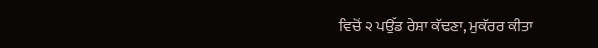ਵਿਚੋਂ ੨ ਪਉੱਡ ਰੇਸ਼ਾ ਕੱਢਣਾ, ਮੁਕੱਰਰ ਕੀਤਾ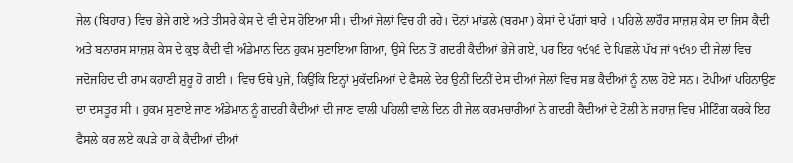ਜੇਲ (ਬਿਹਾਰ) ਵਿਚ ਭੇਜੇ ਗਏ ਅਤੇ ਤੀਸਰੇ ਕੇਸ ਦੇ ਵੀ ਦੇਸ ਹੋਇਆ ਸੀ। ਦੀਆਂ ਜੇਲਾਂ ਵਿਚ ਹੀ ਰਹੇ। ਦੋਨਾਂ ਮਾਂਡਲੇ (ਬਰਮਾ) ਕੇਸਾਂ ਦੇ ਪੱਗਾਂ ਬਾਰੇ । ਪਹਿਲੇ ਲਾਹੌਰ ਸਾਜ਼ਸ਼ ਕੇਸ ਦਾ ਜਿਸ ਕੈਦੀ ਅਤੇ ਬਨਾਰਸ ਸਾਜ਼ਸ਼ ਕੇਸ ਦੇ ਕੁਝ ਕੈਦੀ ਵੀ ਅੰਡੇਮਾਨ ਦਿਨ ਹੁਕਮ ਸੁਣਾਇਆ ਗਿਆ, ਉਸੇ ਦਿਨ ਤੋਂ ਗਦਰੀ ਕੈਦੀਆਂ ਭੇਜੇ ਗਏ, ਪਰ ਇਹ ੧੯੧੬ ਦੇ ਪਿਛਲੇ ਪੱਖ ਜਾਂ ੧੯੧੭ ਦੀ ਜੇਲਾਂ ਵਿਚ ਜਦੋਜਹਿਦ ਦੀ ਰਾਮ ਕਹਾਣੀ ਸ਼ੁਰੂ ਹੋ ਗਈ । ਵਿਚ ਓਥੇ ਪੁਜੇ, ਕਿਉਂਕਿ ਇਨ੍ਹਾਂ ਮੁਕੱਦਮਿਆਂ ਦੇ ਫੈਸਲੇ ਦੇਰ ਉਨੀਂ ਦਿਨੀਂ ਦੇਸ ਦੀਆਂ ਜੇਲਾਂ ਵਿਚ ਸਭ ਕੈਦੀਆਂ ਨੂੰ ਨਾਲ ਹੋਏ ਸਨ। ਟੋਪੀਆਂ ਪਹਿਨਾਉਣ ਦਾ ਦਸਤੂਰ ਸੀ । ਹੁਕਮ ਸੁਣਾਏ ਜਾਣ ਅੰਡੇਮਾਨ ਨੂੰ ਗਦਰੀ ਕੈਦੀਆਂ ਦੀ ਜਾਣ ਵਾਲੀ ਪਹਿਲੀ ਵਾਲੇ ਦਿਨ ਹੀ ਜੇਲ ਕਰਮਚਾਰੀਆਂ ਨੇ ਗਦਰੀ ਕੈਦੀਆਂ ਦੇ ਟੋਲੀ ਨੇ ਜਹਾਜ਼ ਵਿਚ ਮੀਟਿੰਗ ਕਰਕੇ ਇਹ ਫੈਸਲੇ ਕਰ ਲਏ ਕਪੜੇ ਹਾ ਕੇ ਕੈਦੀਆਂ ਦੀਆਂ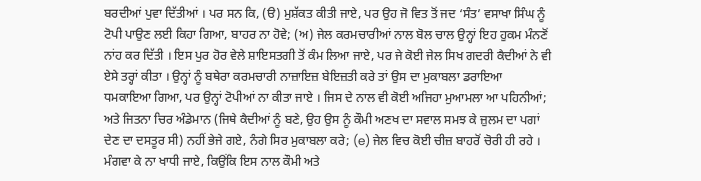ਬਰਦੀਆਂ ਪੁਵਾ ਦਿੱਤੀਆਂ । ਪਰ ਸਨ ਕਿ, (ੳ) ਮੁਸ਼ੱਕਤ ਕੀਤੀ ਜਾਏ, ਪਰ ਉਹ ਜੋ ਵਿਤ ਤੋਂ ਜਦ ‘ਸੰਤ’ ਵਸਾਖਾ ਸਿੰਘ ਨੂੰ ਟੋਪੀ ਪਾਉਣ ਲਈ ਕਿਹਾ ਗਿਆ, ਬਾਹਰ ਨਾ ਹੋਵੇ; (ਅ) ਜੇਲ ਕਰਮਚਾਰੀਆਂ ਨਾਲ ਬੋਲ ਚਾਲ ਉਨ੍ਹਾਂ ਇਹ ਹੁਕਮ ਮੰਨਣੋਂ ਨਾਂਹ ਕਰ ਦਿੱਤੀ । ਇਸ ਪੁਰ ਹੋਰ ਵੇਲੇ ਸ਼ਾਇਸਤਗੀ ਤੋਂ ਕੰਮ ਲਿਆ ਜਾਏ, ਪਰ ਜੇ ਕੋਈ ਜੇਲ ਸਿਖ ਗਦਰੀ ਕੈਦੀਆਂ ਨੇ ਵੀ ਏਸੇ ਤਰ੍ਹਾਂ ਕੀਤਾ । ਉਨ੍ਹਾਂ ਨੂੰ ਬਥੇਰਾ ਕਰਮਚਾਰੀ ਨਾਜ਼ਾਇਜ਼ ਬੇਇਜ਼ਤੀ ਕਰੇ ਤਾਂ ਉਸ ਦਾ ਮੁਕਾਬਲਾ ਡਰਾਇਆ ਧਮਕਾਇਆ ਗਿਆ, ਪਰ ਉਨ੍ਹਾਂ ਟੋਪੀਆਂ ਨਾ ਕੀਤਾ ਜਾਏ । ਜਿਸ ਦੇ ਨਾਲ ਵੀ ਕੋਈ ਅਜਿਹਾ ਮੁਆਮਲਾ ਆ ਪਹਿਨੀਆਂ; ਅਤੇ ਜਿਤਨਾ ਚਿਰ ਅੰਡੇਮਾਨ (ਜਿਥੇ ਕੈਦੀਆਂ ਨੂੰ ਬਣੇ, ਉਹ ਉਸ ਨੂੰ ਕੌਮੀ ਅਣਖ ਦਾ ਸਵਾਲ ਸਮਝ ਕੇ ਜ਼ੁਲਮ ਦਾ ਪਗਾਂ ਦੇਣ ਦਾ ਦਸਤੂਰ ਸੀ) ਨਹੀਂ ਭੇਜੇ ਗਏ, ਨੰਗੇ ਸਿਰ ਮੁਕਾਬਲਾ ਕਰੇ; (e) ਜੇਲ ਵਿਚ ਕੋਈ ਚੀਜ਼ ਬਾਹਰੋਂ ਚੋਰੀ ਹੀ ਰਹੇ । ਮੰਗਵਾ ਕੇ ਨਾ ਖਾਧੀ ਜਾਏ, ਕਿਉਂਕਿ ਇਸ ਨਾਲ ਕੌਮੀ ਅਤੇ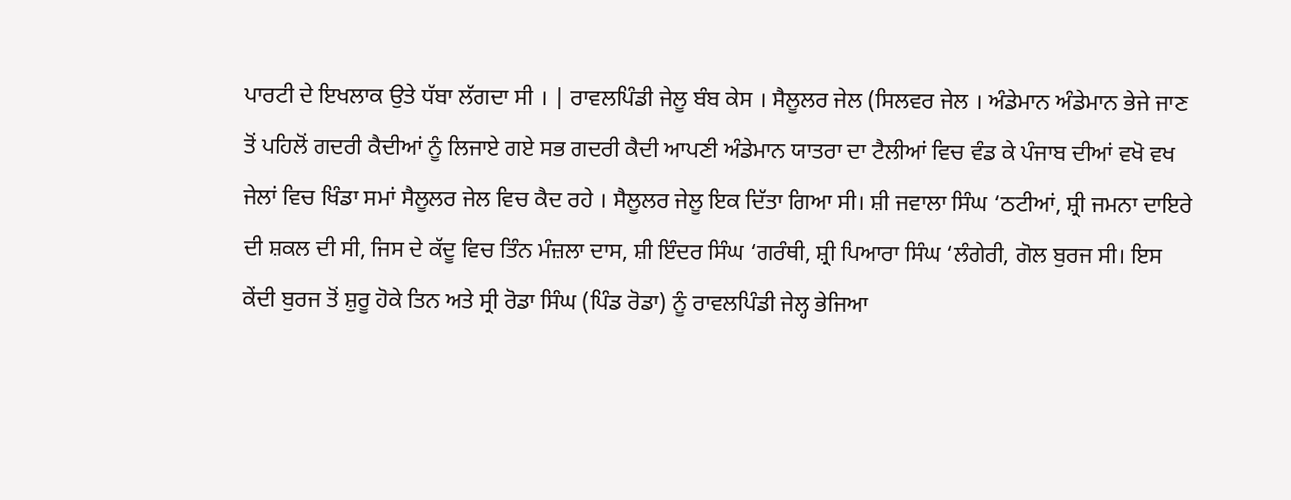ਪਾਰਟੀ ਦੇ ਇਖਲਾਕ ਉਤੇ ਧੱਬਾ ਲੱਗਦਾ ਸੀ । | ਰਾਵਲਪਿੰਡੀ ਜੇਲੂ ਬੰਬ ਕੇਸ । ਸੈਲੂਲਰ ਜੇਲ (ਸਿਲਵਰ ਜੇਲ । ਅੰਡੇਮਾਨ ਅੰਡੇਮਾਨ ਭੇਜੇ ਜਾਣ ਤੋਂ ਪਹਿਲੋਂ ਗਦਰੀ ਕੈਦੀਆਂ ਨੂੰ ਲਿਜਾਏ ਗਏ ਸਭ ਗਦਰੀ ਕੈਦੀ ਆਪਣੀ ਅੰਡੇਮਾਨ ਯਾਤਰਾ ਦਾ ਟੈਲੀਆਂ ਵਿਚ ਵੰਡ ਕੇ ਪੰਜਾਬ ਦੀਆਂ ਵਖੋ ਵਖ ਜੇਲਾਂ ਵਿਚ ਖਿੰਡਾ ਸਮਾਂ ਸੈਲੂਲਰ ਜੇਲ ਵਿਚ ਕੈਦ ਰਹੇ । ਸੈਲੂਲਰ ਜੇਲੂ ਇਕ ਦਿੱਤਾ ਗਿਆ ਸੀ। ਸ਼ੀ ਜਵਾਲਾ ਸਿੰਘ ‘ਠਟੀਆਂ, ਸ਼੍ਰੀ ਜਮਨਾ ਦਾਇਰੇ ਦੀ ਸ਼ਕਲ ਦੀ ਸੀ, ਜਿਸ ਦੇ ਕੱਦੂ ਵਿਚ ਤਿੰਨ ਮੰਜ਼ਲਾ ਦਾਸ, ਸ਼ੀ ਇੰਦਰ ਸਿੰਘ ‘ਗਰੰਥੀ, ਸ਼੍ਰੀ ਪਿਆਰਾ ਸਿੰਘ ‘ਲੰਗੇਰੀ, ਗੋਲ ਬੁਰਜ ਸੀ। ਇਸ ਕੇਂਦੀ ਬੁਰਜ ਤੋਂ ਸ਼ੁਰੂ ਹੋਕੇ ਤਿਨ ਅਤੇ ਸ੍ਰੀ ਰੋਡਾ ਸਿੰਘ (ਪਿੰਡ ਰੋਡਾ) ਨੂੰ ਰਾਵਲਪਿੰਡੀ ਜੇਲ੍ਹ ਭੇਜਿਆ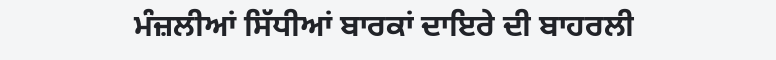ਮੰਜ਼ਲੀਆਂ ਸਿੱਧੀਆਂ ਬਾਰਕਾਂ ਦਾਇਰੇ ਦੀ ਬਾਹਰਲੀ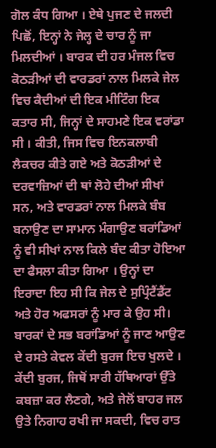ਗੋਲ ਕੰਧ ਗਿਆ । ਏਥੇ ਪੁਜਣ ਦੇ ਜਲਦੀ ਪਿਛੋਂ, ਇਨ੍ਹਾਂ ਨੇ ਜੇਲ੍ਹ ਦੇ ਚਾਰ ਨੂੰ ਜਾ ਮਿਲਦੀਆਂ । ਬਾਰਕ ਦੀ ਹਰ ਮੰਜਲ ਵਿਚ ਕੋਠੜੀਆਂ ਦੀ ਵਾਰਡਰਾਂ ਨਾਲ ਮਿਲਕੇ ਜੇਲ ਵਿਚ ਕੈਦੀਆਂ ਦੀ ਇਕ ਮੀਟਿੰਗ ਇਕ ਕਤਾਰ ਸੀ, ਜਿਨ੍ਹਾਂ ਦੇ ਸਾਹਮਣੇ ਇਕ ਵਰਾਂਡਾ ਸੀ । ਕੀਤੀ, ਜਿਸ ਵਿਚ ਇਨਕਲਾਬੀ ਲੈਕਚਰ ਕੀਤੇ ਗਏ ਅਤੇ ਕੋਠੜੀਆਂ ਦੇ ਦਰਵਾਜ਼ਿਆਂ ਦੀ ਥਾਂ ਲੋਹੇ ਦੀਆਂ ਸੀਖਾਂ ਸਨ, ਅਤੇ ਵਾਰਡਰਾਂ ਨਾਲ ਮਿਲਕੇ ਬੰਬ ਬਨਾਉਣ ਦਾ ਸਾਮਾਨ ਮੰਗਾਉਣ ਬਰਾਂਡਿਆਂ ਨੂੰ ਵੀ ਸੀਖਾਂ ਨਾਲ ਕਿਲੇ ਬੰਦ ਕੀਤਾ ਹੋਇਆ ਦਾ ਫੈਸਲਾ ਕੀਤਾ ਗਿਆ । ਉਨ੍ਹਾਂ ਦਾ ਇਰਾਦਾ ਇਹ ਸੀ ਕਿ ਜੇਲ ਦੇ ਸੁਪ੍ਰਿੰਟੈਂਡੈਂਟ ਅਤੇ ਹੋਰ ਅਫਸਰਾਂ ਨੂੰ ਮਾਰ ਕੇ ਉਹ ਸੀ। ਬਾਰਕਾਂ ਦੇ ਸਭ ਬਰਾਂਡਿਆਂ ਨੂੰ ਜਾਣ ਆਉਣ ਦੇ ਰਸਤੇ ਕੇਵਲ ਕੇਂਦੀ ਬੁਰਜ ਇਚ ਖੁਲਦੇ । ਕੇਂਦੀ ਬੁਰਜ, ਜਿਥੋਂ ਸਾਰੀ ਹੱਥਿਆਰਾਂ ਉੱਤੇ ਕਬਜ਼ਾ ਕਰ ਲੈਣਗੇ, ਅਤੇ ਜੇਲੋਂ ਬਾਹਰ ਜਲ ਉਤੇ ਨਿਗਾਹ ਰਖੀ ਜਾ ਸਕਦੀ, ਵਿਚ ਰਾਤ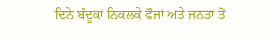ਦਿਨੇ ਬੰਦੂਕਾਂ ਨਿਕਲਕੇ ਫੌਜਾਂ ਅਤੇ ਜਨਤਾ ਤੋਂ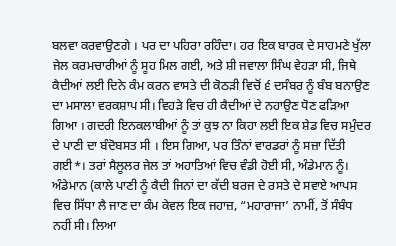ਬਲਵਾ ਕਰਵਾਉਣਗੇ । ਪਰ ਦਾ ਪਹਿਰਾ ਰਹਿੰਦਾ। ਹਰ ਇਕ ਬਾਰਕ ਦੇ ਸਾਹਮਣੇ ਖੁੱਲਾ ਜੇਲ ਕਰਮਚਾਰੀਆਂ ਨੂੰ ਸੂਹ ਮਿਲ ਗਈ, ਅਤੇ ਸ਼ੀ ਜਵਾਲਾ ਸਿੰਘ ਵੇਹੜਾ ਸੀ, ਜਿਥੇ ਕੈਦੀਆਂ ਲਈ ਦਿਨੇ ਕੰਮ ਕਰਨ ਵਾਸਤੇ ਦੀ ਕੋਠੜੀ ਵਿਚੋਂ ੬ ਦਸੰਬਰ ਨੂੰ ਬੰਬ ਬਨਾਉਣ ਦਾ ਮਸਾਲਾ ਵਰਕਸ਼ਾਪ ਸੀ। ਵਿਹੜੇ ਵਿਚ ਹੀ ਕੈਦੀਆਂ ਦੇ ਨਹਾਉਣ ਧੋਣ ਫੜਿਆ ਗਿਆ । ਗਦਰੀ ਇਨਕਲਾਬੀਆਂ ਨੂੰ ਤਾਂ ਕੁਝ ਨਾ ਕਿਹਾ ਲਈ ਇਕ ਸ਼ੇਡ ਵਿਚ ਸਮੁੰਦਰ ਦੇ ਪਾਣੀ ਦਾ ਬੰਦੋਬਸਤ ਸੀ । ਇਸ ਗਿਆ, ਪਰ ਤਿੰਨਾਂ ਵਾਰਡਰਾਂ ਨੂੰ ਸਜ਼ਾ ਦਿੱਤੀ ਗਈ*। ਤਰਾਂ ਸੈਲੂਲਰ ਜੇਲ ਤਾਂ ਅਹਾਤਿਆਂ ਵਿਚ ਵੰਡੀ ਹੋਈ ਸੀ, ਅੰਡੇਮਾਨ ਨੂੰ। ਅੰਡੇਮਾਨ (ਕਾਲੇ ਪਾਣੀ ਨੂੰ ਕੈਦੀ ਜਿਨਾਂ ਦਾ ਕੱਦੀ ਬਰਜ ਦੇ ਰਸਤੇ ਦੇ ਸਵਾਏ ਆਪਸ ਵਿਚ ਸਿੱਧਾ ਲੈ ਜਾਣ ਦਾ ਕੰਮ ਕੇਵਲ ਇਕ ਜਹਾਜ਼, “ਮਹਾਰਾਜਾ’ ਨਾਮੀਂ, ਤੋਂ ਸੰਬੰਧ ਨਹੀਂ ਸੀ। ਲਿਆ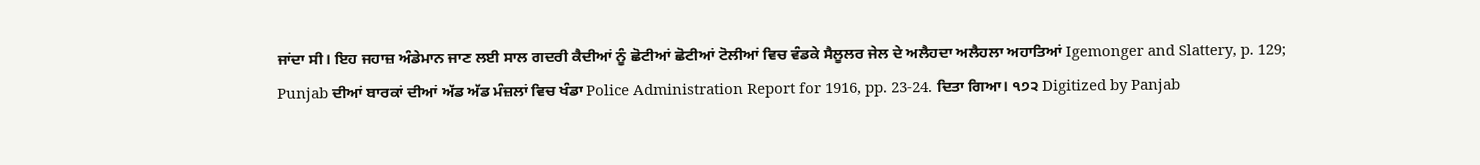ਜਾਂਦਾ ਸੀ। ਇਹ ਜਹਾਜ਼ ਅੰਡੇਮਾਨ ਜਾਣ ਲਈ ਸਾਲ ਗਦਰੀ ਕੈਦੀਆਂ ਨੂੰ ਛੋਟੀਆਂ ਛੋਟੀਆਂ ਟੋਲੀਆਂ ਵਿਚ ਵੰਡਕੇ ਸੈਲੂਲਰ ਜੇਲ ਦੇ ਅਲੈਹਦਾ ਅਲੈਹਲਾ ਅਹਾਤਿਆਂ Igemonger and Slattery, p. 129; Punjab ਦੀਆਂ ਬਾਰਕਾਂ ਦੀਆਂ ਅੱਡ ਅੱਡ ਮੰਜ਼ਲਾਂ ਵਿਚ ਖੰਡਾ Police Administration Report for 1916, pp. 23-24. ਦਿਤਾ ਗਿਆ। ੧੭੨ Digitized by Panjab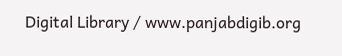Digital Library / www.panjabdigib.org